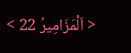< اَلْمَزَامِيرُ 22 >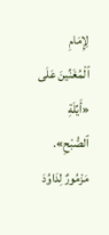لِإِمَامِ ٱلْمُغَنِّينَ عَلَى «أَيِّلَةِ ٱلصُّبْحِ». مَزْمُورٌ لِدَاوُدَ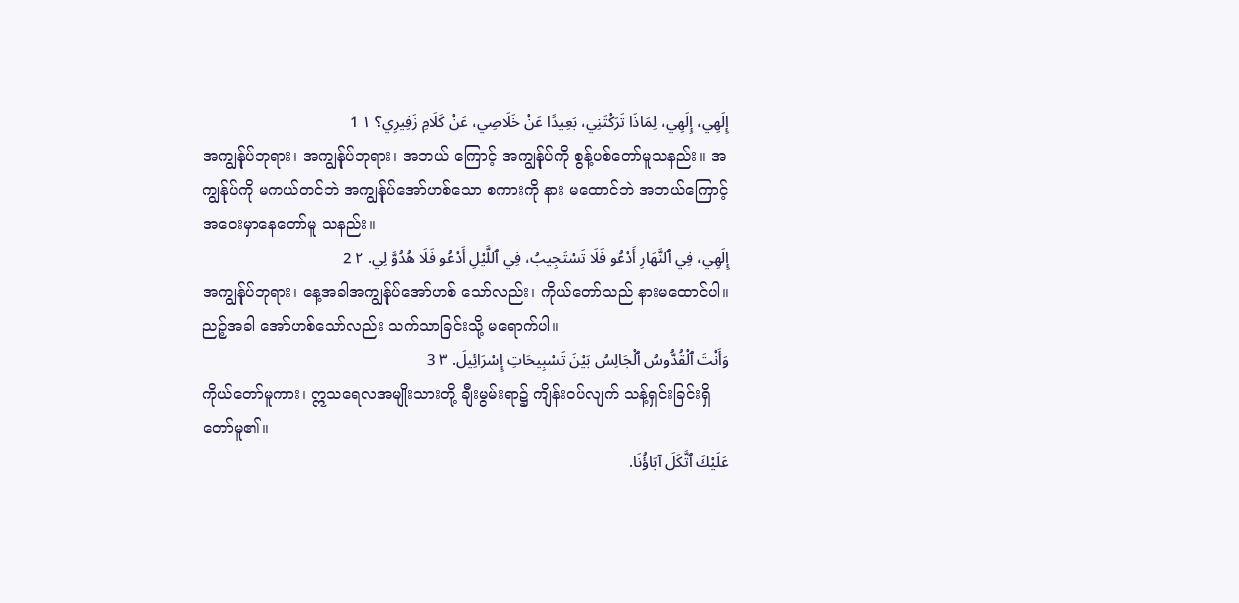إِلَهِي، إِلَهِي، لِمَاذَا تَرَكْتَنِي، بَعِيدًا عَنْ خَلَاصِي، عَنْ كَلَامِ زَفِيرِي؟ ١ 1
အကျွန်ုပ်ဘုရား၊ အကျွန်ုပ်ဘုရား၊ အဘယ် ကြောင့် အကျွန်ုပ်ကို စွန့်ပစ်တော်မူသနည်း။ အကျွန်ုပ်ကို မကယ်တင်ဘဲ အကျွန်ုပ်အော်ဟစ်သော စကားကို နား မထောင်ဘဲ အဘယ်ကြောင့် အဝေးမှာနေတော်မူ သနည်း။
إِلَهِي، فِي ٱلنَّهَارِ أَدْعُو فَلَا تَسْتَجِيبُ، فِي ٱللَّيْلِ أَدْعُو فَلَا هُدُوَّ لِي. ٢ 2
အကျွန်ုပ်ဘုရား၊ နေ့အခါအကျွန်ုပ်အော်ဟစ် သော်လည်း၊ ကိုယ်တော်သည် နားမထောင်ပါ။ ညဉ့်အခါ အော်ဟစ်သော်လည်း သက်သာခြင်းသို့ မရောက်ပါ။
وَأَنْتَ ٱلْقُدُّوسُ ٱلْجَالِسُ بَيْنَ تَسْبِيحَاتِ إِسْرَائِيلَ. ٣ 3
ကိုယ်တော်မူကား၊ ဣသရေလအမျိုးသားတို့ ချီးမွမ်းရာ၌ ကျိန်းဝပ်လျက် သန့်ရှင်းခြင်းရှိတော်မူ၏။
عَلَيْكَ ٱتَّكَلَ آبَاؤُنَا.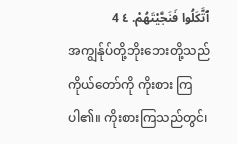ٱتَّكَلُوا فَنَجَّيْتَهُمْ. ٤ 4
အကျွန်ုပ်တို့ဘိုးဘေးတို့သည် ကိုယ်တော်ကို ကိုးစား ကြပါ၏။ ကိုးစားကြသည်တွင်၊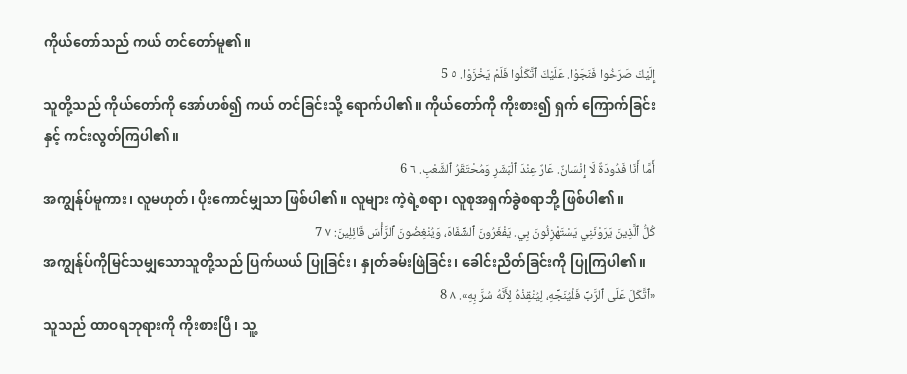ကိုယ်တော်သည် ကယ် တင်တော်မူ၏။
إِلَيْكَ صَرَخُوا فَنَجَوْا. عَلَيْكَ ٱتَّكَلُوا فَلَمْ يَخْزَوْا. ٥ 5
သူတို့သည် ကိုယ်တော်ကို အော်ဟစ်၍ ကယ် တင်ခြင်းသို့ ရောက်ပါ၏။ ကိုယ်တော်ကို ကိုးစား၍ ရှက် ကြောက်ခြင်းနှင့် ကင်းလွတ်ကြပါ၏။
أَمَّا أَنَا فَدُودَةٌ لَا إِنْسَانٌ. عَارٌ عِنْدَ ٱلْبَشَرِ وَمُحْتَقَرُ ٱلشَّعْبِ. ٦ 6
အကျွန်ုပ်မူကား၊ လူမဟုတ်၊ ပိုးကောင်မျှသာ ဖြစ်ပါ၏။ လူများ ကဲ့ရဲ့စရာ၊ လူစုအရှက်ခွဲစရာဘို့ ဖြစ်ပါ၏။
كُلُّ ٱلَّذِينَ يَرَوْنَنِي يَسْتَهْزِئُونَ بِي. يَفْغَرُونَ ٱلشِّفَاهَ، وَيُنْغِضُونَ ٱلرَّأْسَ قَائِلِينَ: ٧ 7
အကျွန်ုပ်ကိုမြင်သမျှသောသူတို့သည် ပြက်ယယ် ပြုခြင်း၊ နှုတ်ခမ်းဖြဲခြင်း၊ ခေါင်းညိတ်ခြင်းကို ပြုကြပါ၏။
«ٱتَّكَلَ عَلَى ٱلرَّبِّ فَلْيُنَجِّهِ، لِيُنْقِذْهُ لِأَنَّهُ سُرَّ بِهِ». ٨ 8
သူသည် ထာဝရဘုရားကို ကိုးစားပြီ၊ သူ့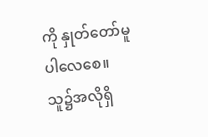ကို နှုတ်တော်မူပါလေစေ။ သူ၌အလိုရှိ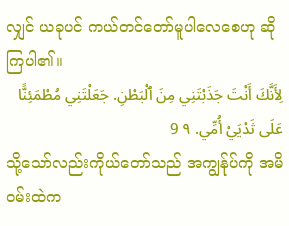လျှင် ယခုပင် ကယ်တင်တော်မူပါလေစေဟု ဆိုကြပါ၏။
لِأَنَّكَ أَنْتَ جَذَبْتَنِي مِنَ ٱلْبَطْنِ. جَعَلْتَنِي مُطْمَئِنًّا عَلَى ثَدْيَيْ أُمِّي. ٩ 9
သို့သော်လည်းကိုယ်တော်သည် အကျွန်ုပ်ကို အမိဝမ်းထဲက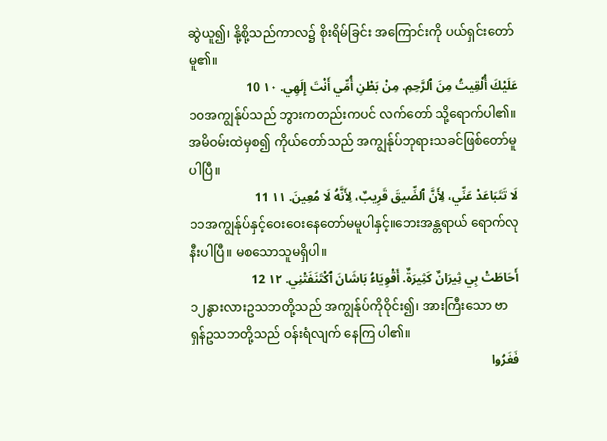ဆွဲယူ၍၊ နို့စို့သည်ကာလ၌ စိုးရိမ်ခြင်း အကြောင်းကို ပယ်ရှင်းတော်မူ၏။
عَلَيْكَ أُلْقِيتُ مِنَ ٱلرَّحِمِ. مِنْ بَطْنِ أُمِّي أَنْتَ إِلَهِي. ١٠ 10
၁၀အကျွန်ုပ်သည် ဘွားကတည်းကပင် လက်တော် သို့ရောက်ပါ၏။ အမိဝမ်းထဲမှစ၍ ကိုယ်တော်သည် အကျွန်ုပ်ဘုရားသခင်ဖြစ်တော်မူပါပြီ။
لَا تَتَبَاعَدْ عَنِّي، لِأَنَّ ٱلضِّيقَ قَرِيبٌ، لِأَنَّهُ لَا مُعِينَ. ١١ 11
၁၁အကျွန်ုပ်နှင့်ဝေးဝေးနေတော်မမူပါနှင့်။ဘေးအန္တရာယ် ရောက်လုနီးပါပြီ။ မစသောသူမရှိပါ။
أَحَاطَتْ بِي ثِيرَانٌ كَثِيرَةٌ. أَقْوِيَاءُ بَاشَانَ ٱكْتَنَفَتْنِي. ١٢ 12
၁၂နွားလားဥသဘတို့သည် အကျွန်ုပ်ကိုဝိုင်း၍၊ အားကြီးသော ဗာရှန်ဥသဘတို့သည် ဝန်းရံလျက် နေကြ ပါ၏။
فَغَرُوا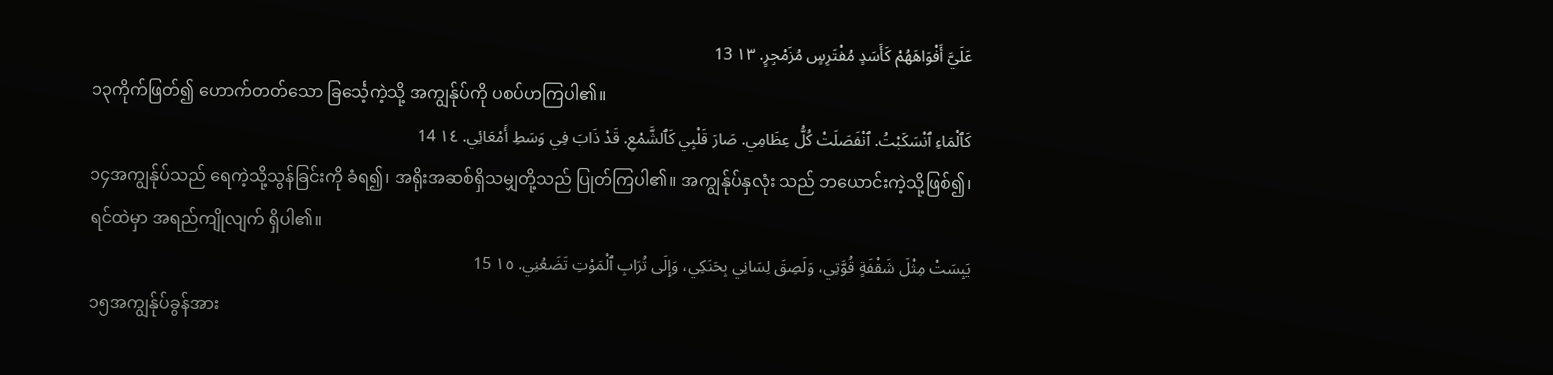عَلَيَّ أَفْوَاهَهُمْ كَأَسَدٍ مُفْتَرِسٍ مُزَمْجِرٍ. ١٣ 13
၁၃ကိုက်ဖြတ်၍ ဟောက်တတ်သော ခြင်္သေ့ကဲ့သို့ အကျွန်ုပ်ကို ပစပ်ဟကြပါ၏။
كَٱلْمَاءِ ٱنْسَكَبْتُ. ٱنْفَصَلَتْ كُلُّ عِظَامِي. صَارَ قَلْبِي كَٱلشَّمْعِ. قَدْ ذَابَ فِي وَسَطِ أَمْعَائِي. ١٤ 14
၁၄အကျွန်ုပ်သည် ရေကဲ့သို့သွန်ခြင်းကို ခံရ၍၊ အရိုးအဆစ်ရှိသမျှတို့သည် ပြုတ်ကြပါ၏။ အကျွန်ုပ်နှလုံး သည် ဘယောင်းကဲ့သို့ဖြစ်၍၊ ရင်ထဲမှာ အရည်ကျိုလျက် ရှိပါ၏။
يَبِسَتْ مِثْلَ شَقْفَةٍ قُوَّتِي، وَلَصِقَ لِسَانِي بِحَنَكِي، وَإِلَى تُرَابِ ٱلْمَوْتِ تَضَعُنِي. ١٥ 15
၁၅အကျွန်ုပ်ခွန်အား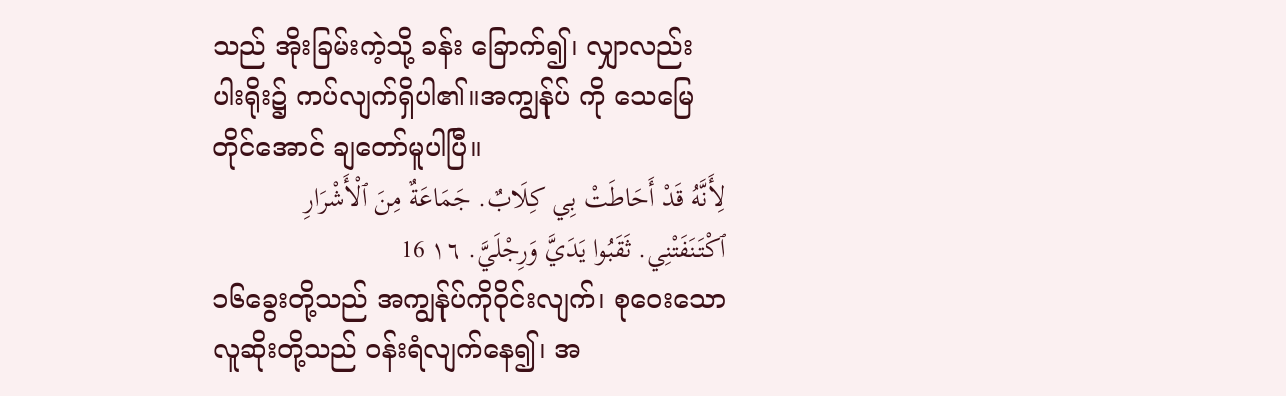သည် အိုးခြမ်းကဲ့သို့ ခန်း ခြောက်၍၊ လျှာလည်း ပါးရိုး၌ ကပ်လျက်ရှိပါ၏။အကျွန်ုပ် ကို သေမြေတိုင်အောင် ချတော်မူပါပြီ။
لِأَنَّهُ قَدْ أَحَاطَتْ بِي كِلَابٌ. جَمَاعَةٌ مِنَ ٱلْأَشْرَارِ ٱكْتَنَفَتْنِي. ثَقَبُوا يَدَيَّ وَرِجْلَيَّ. ١٦ 16
၁၆ခွေးတို့သည် အကျွန်ုပ်ကိုဝိုင်းလျက်၊ စုဝေးသော လူဆိုးတို့သည် ဝန်းရံလျက်နေ၍၊ အ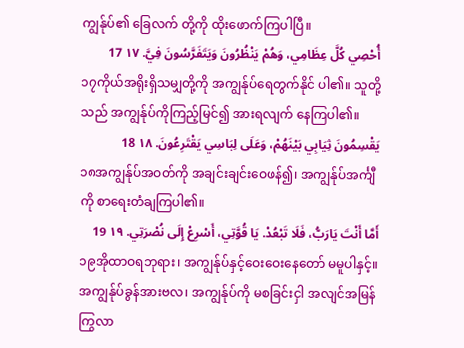ကျွန်ုပ်၏ ခြေလက် တို့ကို ထိုးဖောက်ကြပါပြီ။
أُحْصِي كُلَّ عِظَامِي، وَهُمْ يَنْظُرُونَ وَيَتَفَرَّسُونَ فِيَّ. ١٧ 17
၁၇ကိုယ်အရိုးရှိသမျှတို့ကို အကျွန်ုပ်ရေတွက်နိုင် ပါ၏။ သူတို့သည် အကျွန်ုပ်ကိုကြည့်မြင်၍ အားရလျက် နေကြပါ၏။
يَقْسِمُونَ ثِيَابِي بَيْنَهُمْ، وَعَلَى لِبَاسِي يَقْتَرِعُونَ. ١٨ 18
၁၈အကျွန်ုပ်အဝတ်ကို အချင်းချင်းဝေဖန်၍၊ အကျွန်ုပ်အင်္ကျီကို စာရေးတံချကြပါ၏။
أَمَّا أَنْتَ يَارَبُّ، فَلَا تَبْعُدْ. يَا قُوَّتِي، أَسْرِعْ إِلَى نُصْرَتِي. ١٩ 19
၁၉အိုထာဝရဘုရား၊ အကျွန်ုပ်နှင့်ဝေးဝေးနေတော် မမူပါနှင့်။ အကျွန်ုပ်ခွန်အားဗလ၊ အကျွန်ုပ်ကို မစခြင်းငှါ အလျင်အမြန် ကြွလာ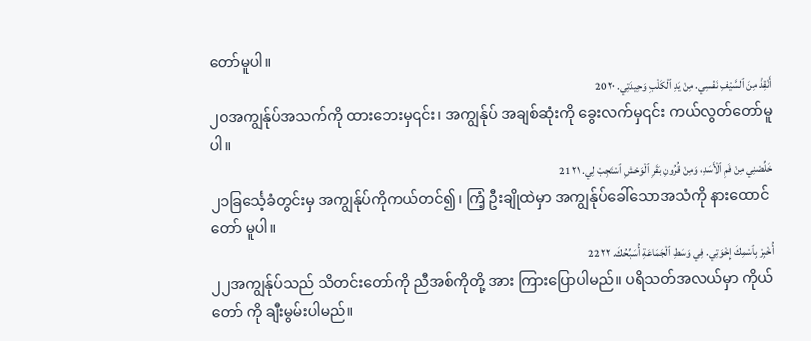တော်မူပါ။
أَنْقِذْ مِنَ ٱلسَّيْفِ نَفْسِي. مِنْ يَدِ ٱلْكَلْبِ وَحِيدَتِي. ٢٠ 20
၂၀အကျွန်ုပ်အသက်ကို ထားဘေးမှ၎င်း၊ အကျွန်ုပ် အချစ်ဆုံးကို ခွေးလက်မှ၎င်း ကယ်လွတ်တော်မူပါ။
خَلِّصْنِي مِنْ فَمِ ٱلْأَسَدِ، وَمِنْ قُرُونِ بَقَرِ ٱلْوَحْشِ ٱسْتَجِبْ لِي. ٢١ 21
၂၁ခြင်္သေ့ခံတွင်းမှ အကျွန်ုပ်ကိုကယ်တင်၍၊ ကြံ့ ဦးချိုထဲမှာ အကျွန်ုပ်ခေါ်သောအသံကို နားထောင်တော် မူပါ။
أُخْبِرْ بِٱسْمِكَ إِخْوَتِي. فِي وَسَطِ ٱلْجَمَاعَةِ أُسَبِّحُكَ. ٢٢ 22
၂၂အကျွန်ုပ်သည် သိတင်းတော်ကို ညီအစ်ကိုတို့ အား ကြားပြောပါမည်။ ပရိသတ်အလယ်မှာ ကိုယ်တော် ကို ချီးမွမ်းပါမည်။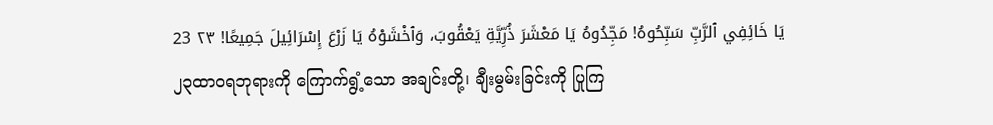يَا خَائِفِي ٱلرَّبِّ سَبِّحُوهُ! مَجِّدُوهُ يَا مَعْشَرَ ذُرِّيَّةِ يَعْقُوبَ، وَٱخْشَوْهُ يَا زَرْعَ إِسْرَائِيلَ جَمِيعًا! ٢٣ 23
၂၃ထာဝရဘုရားကို ကြောက်ရွံ့သော အချင်းတို့၊ ချီးမွမ်းခြင်းကို ပြုကြ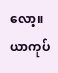လော့။ ယာကုပ်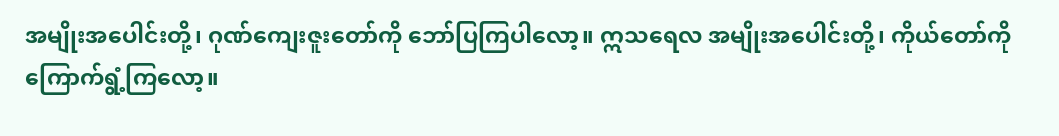အမျိုးအပေါင်းတို့၊ ဂုဏ်ကျေးဇူးတော်ကို ဘော်ပြကြပါလော့။ ဣသရေလ အမျိုးအပေါင်းတို့၊ ကိုယ်တော်ကို ကြောက်ရွံ့ကြလော့။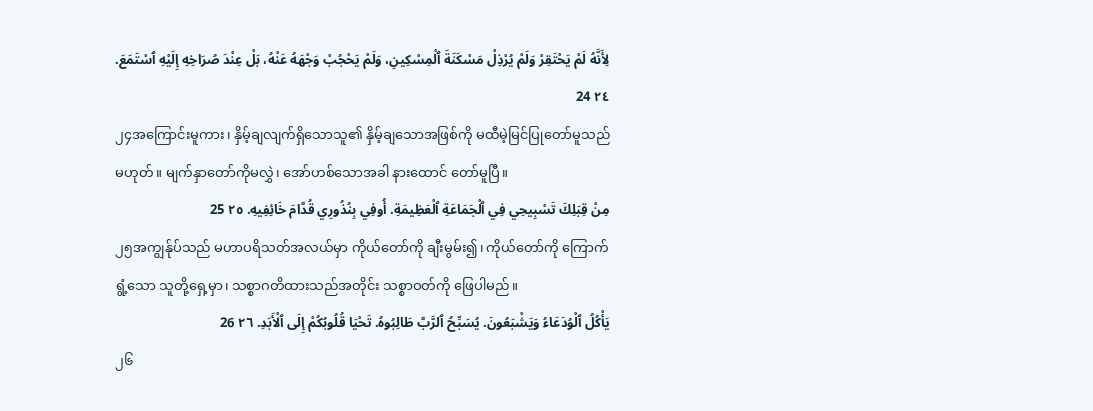لِأَنَّهُ لَمْ يَحْتَقِرْ وَلَمْ يُرْذِلْ مَسْكَنَةَ ٱلْمِسْكِينِ، وَلَمْ يَحْجُبْ وَجْهَهُ عَنْهُ، بَلْ عِنْدَ صُرَاخِهِ إِلَيْهِ ٱسْتَمَعَ. ٢٤ 24
၂၄အကြောင်းမူကား၊ နှိမ့်ချလျက်ရှိသောသူ၏ နှိမ့်ချသောအဖြစ်ကို မထီမဲ့မြင်ပြုတော်မူသည်မဟုတ်။ မျက်နှာတော်ကိုမလွှဲ၊ အော်ဟစ်သောအခါ နားထောင် တော်မူပြီ။
مِنْ قِبَلِكَ تَسْبِيحِي فِي ٱلْجَمَاعَةِ ٱلْعَظِيمَةِ. أُوفِي بِنُذُورِي قُدَّامَ خَائِفِيهِ. ٢٥ 25
၂၅အကျွန်ုပ်သည် မဟာပရိသတ်အလယ်မှာ ကိုယ်တော်ကို ချီးမွမ်း၍၊ ကိုယ်တော်ကို ကြောက်ရွံ့သော သူတို့ရှေ့မှာ၊ သစ္စာဂတိထားသည်အတိုင်း သစ္စာဝတ်ကို ဖြေပါမည်။
يَأْكُلُ ٱلْوُدَعَاءُ وَيَشْبَعُونَ. يُسَبِّحُ ٱلرَّبَّ طَالِبُوهُ. تَحْيَا قُلُوبُكُمْ إِلَى ٱلْأَبَدِ. ٢٦ 26
၂၆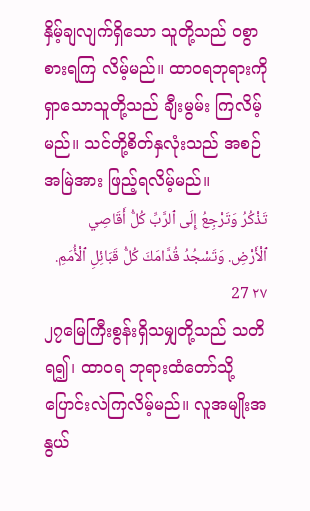နှိမ့်ချလျက်ရှိသော သူတို့သည် ဝစွာစားရကြ လိမ့်မည်။ ထာဝရဘုရားကိုရှာသောသူတို့သည် ချီးမွမ်း ကြလိမ့်မည်။ သင်တို့စိတ်နှလုံးသည် အစဉ်အမြဲအား ဖြည့်ရလိမ့်မည်။
تَذْكُرُ وَتَرْجِعُ إِلَى ٱلرَّبِّ كُلُّ أَقَاصِي ٱلْأَرْضِ. وَتَسْجُدُ قُدَّامَكَ كُلُّ قَبَائِلِ ٱلْأُمَمِ. ٢٧ 27
၂၇မြေကြီးစွန်းရှိသမျှတို့သည် သတိရ၍၊ ထာဝရ ဘုရားထံတော်သို့ ပြောင်းလဲကြလိမ့်မည်။ လူအမျိုးအနွယ်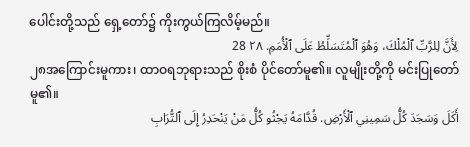ပေါင်းတို့သည် ရှေ့တော်၌ ကိုးကွယ်ကြလိမ့်မည်။
لِأَنَّ لِلرَّبِّ ٱلْمُلْكَ، وَهُوَ ٱلْمُتَسَلِّطُ عَلَى ٱلْأُمَمِ. ٢٨ 28
၂၈အကြောင်းမူကား၊ ထာဝရဘုရားသည် စိုးစံ ပိုင်တော်မူ၏။ လူမျိုးတို့ကို မင်းပြုတော်မူ၏။
أَكَلَ وَسَجَدَ كُلُّ سَمِينِي ٱلْأَرْضِ. قُدَّامَهُ يَجْثُو كُلُّ مَنْ يَنْحَدِرُ إِلَى ٱلتُّرَابِ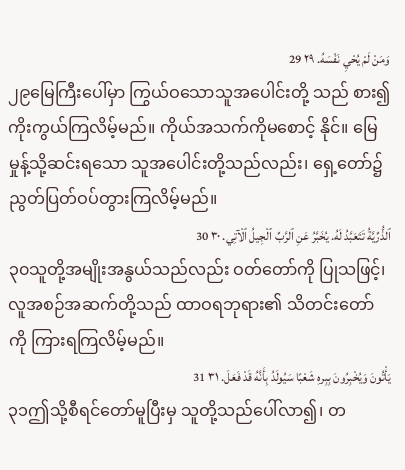وَمَنْ لَمْ يُحْيِ نَفْسَهُ. ٢٩ 29
၂၉မြေကြီးပေါ်မှာ ကြွယ်ဝသောသူအပေါင်းတို့ သည် စား၍ကိုးကွယ်ကြလိမ့်မည်။ ကိုယ်အသက်ကိုမစောင့် နိုင်။ မြေမှုန့်သို့ဆင်းရသော သူအပေါင်းတို့သည်လည်း၊ ရှေ့တော်၌ ညွတ်ပြတ်ဝပ်တွားကြလိမ့်မည်။
ٱلذُّرِّيَّةُ تَتَعَبَّدُ لَهُ. يُخَبَّرُ عَنِ ٱلرَّبِّ ٱلْجِيلُ ٱلْآتِي. ٣٠ 30
၃၀သူတို့အမျိုးအနွယ်သည်လည်း ဝတ်တော်ကို ပြုသဖြင့်၊ လူအစဉ်အဆက်တို့သည် ထာဝရဘုရား၏ သိတင်းတော်ကို ကြားရကြလိမ့်မည်။
يَأْتُونَ وَيُخْبِرُونَ بِبِرهِ شَعْبًا سَيُولَدُ بِأَنَّهُ قَدْ فَعَلَ. ٣١ 31
၃၁ဤသို့စီရင်တော်မူပြီးမှ သူတို့သည်ပေါ်လာ၍၊ တ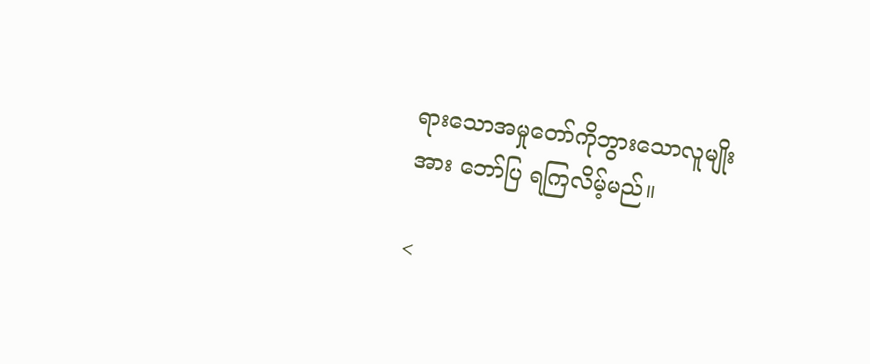ရားသောအမှုတော်ကိုဘွားသောလူမျိုးအား ဘော်ပြ ရကြလိမ့်မည်။

<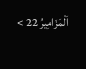اَلْمَزَامِيرُ 22 >